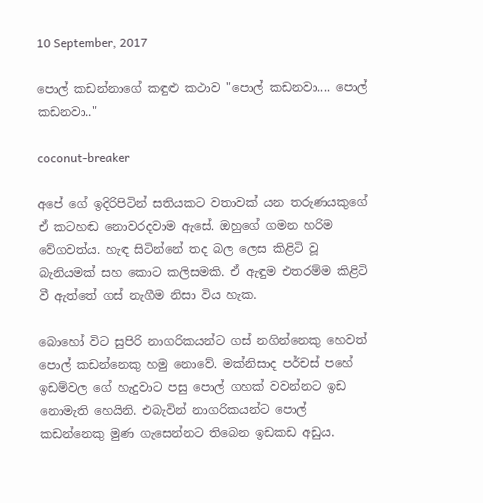10 September, 2017

පොල් කඩන්නාගේ කඳුළු කථාව "පොල් කඩනවා.... පොල් කඩනවා.."

coconut-breaker

අපේ ගේ ඉදිරිපිටින් සතියකට වතාවක්‌ යන තරුණයකුගේ ඒ කටහඬ නොවරදවාම ඇසේ. ඔහුගේ ගමන හරිම වේගවත්ය. හැඳ සිටින්නේ තද බල ලෙස කිළිටි වූ බැනියමක්‌ සහ කොට කලිසමකි. ඒ ඇඳුම එතරම්ම කිළිටි වී ඇත්තේ ගස්‌ නැගීම නිසා විය හැක.

බොහෝ විට සුපිරි නාගරිකයන්ට ගස්‌ නගින්නෙකු හෙවත් පොල් කඩන්නෙකු හමු නොවේ. මක්‌නිසාද පර්චස්‌ පහේ ඉඩම්වල ගේ හැදුවාට පසු පොල් ගහක්‌ වවන්නට ඉඩ නොමැති හෙයිනි. එබැවින් නාගරිකයන්ට පොල් කඩන්නෙකු මුණ ගැසෙන්නට තිබෙන ඉඩකඩ අඩුය.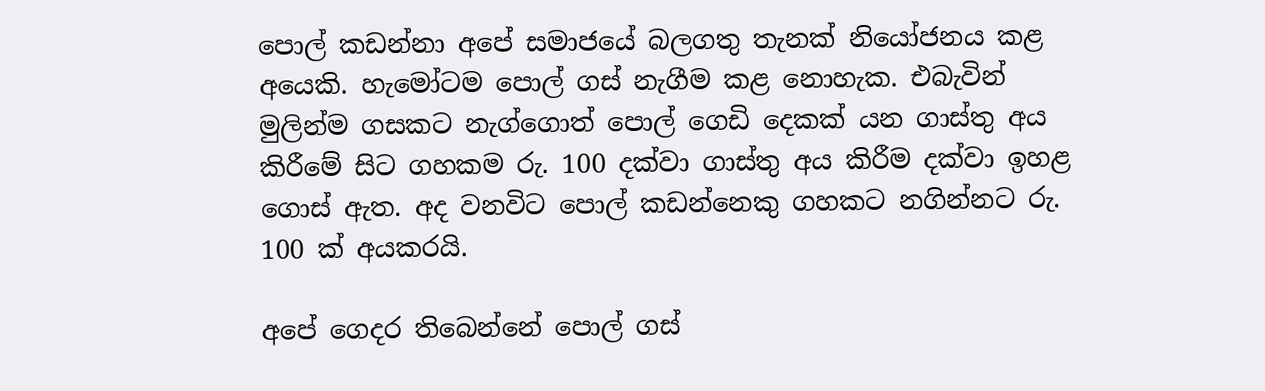පොල් කඩන්නා අපේ සමාජයේ බලගතු තැනක්‌ නියෝජනය කළ අයෙකි. හැමෝටම පොල් ගස්‌ නැගීම කළ නොහැක. එබැවින් මුලින්ම ගසකට නැග්ගොත් පොල් ගෙඩි දෙකක්‌ යන ගාස්‌තු අය කිරීමේ සිට ගහකම රු. 100 දක්‌වා ගාස්‌තු අය කිරීම දක්‌වා ඉහළ ගොස්‌ ඇත. අද වනවිට පොල් කඩන්නෙකු ගහකට නගින්නට රු. 100 ක්‌ අයකරයි.

අපේ ගෙදර තිබෙන්නේ පොල් ගස්‌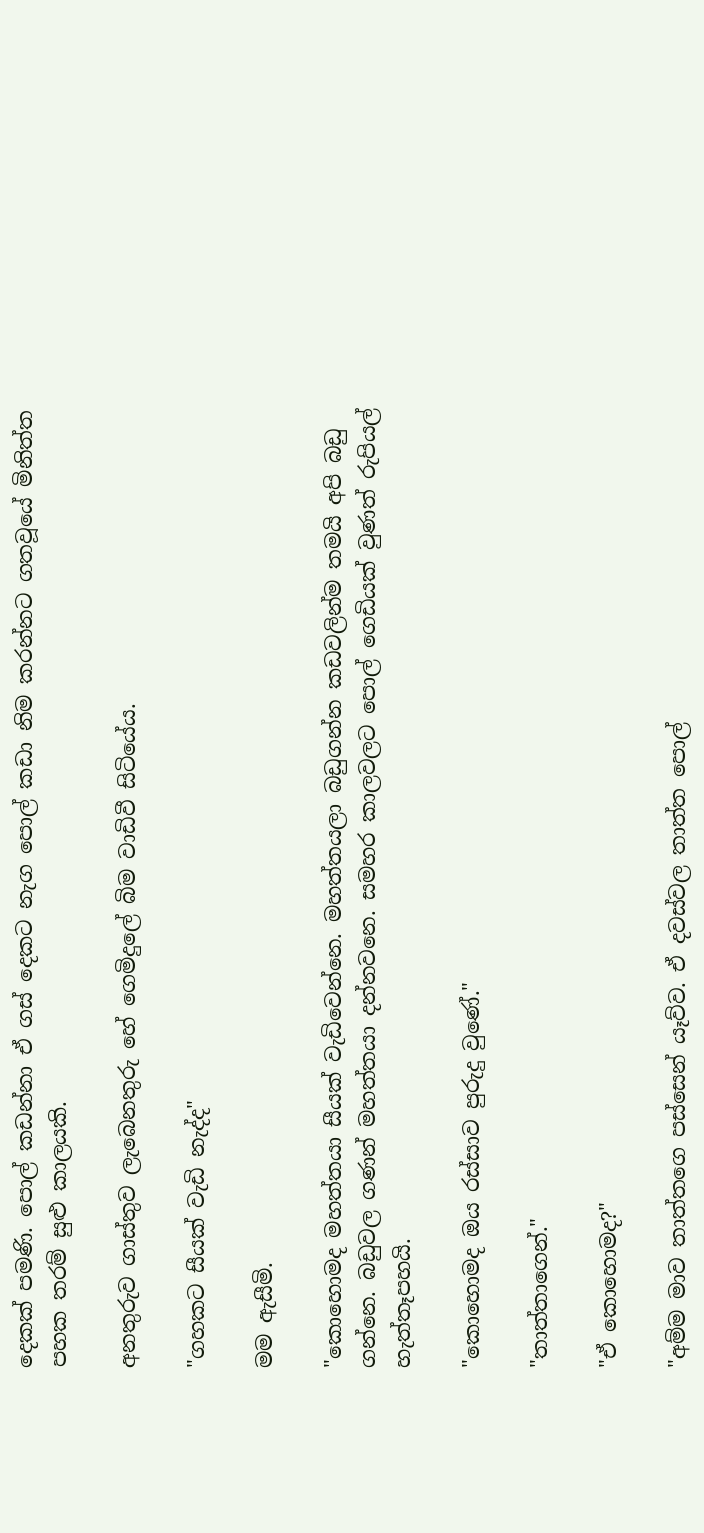දෙකක්‌ පමණි. පොල් කඩන්නා ඒ ගස්‌ දෙකට නැග පොල් කඩා නිම කරන්නට ගතවූයේ මිනිත්ත පහක තරම් සුළු කාලයකි.

අනතුරුව ගාස්‌තුව ලැබෙනතුරු හේ ගෙමිදුලේ බිම වාඩිවී සිටියේය.

"ගහකට සීයක්‌ වැඩි නැද්ද"

මම ඇසීමි.

"කොහොමද මහත්තයා සීයක්‌ වැඩිවෙන්නෙ. මහත්තයලා බඩුගන්න කඩවලින්ම තමයි අපි බඩු ගන්නෙ. බඩුවල ගණන් මහත්තයා දන්නවනෙ. සමහර කාලවලට පොල් ගෙඩියක්‌ වුණත් රුපියල් හැත්තෑපහයි.

"කොහොමද ඔය රස්‌සාව පුරුදු වුණේ."

"තාත්තාගෙන්."

"ඒ කොහොමද?"

"අම්ම මාව තාත්තගෙ පස්‌සෙන් යෑව්ව. ඒ දවස්‌වල තාත්ත පොල්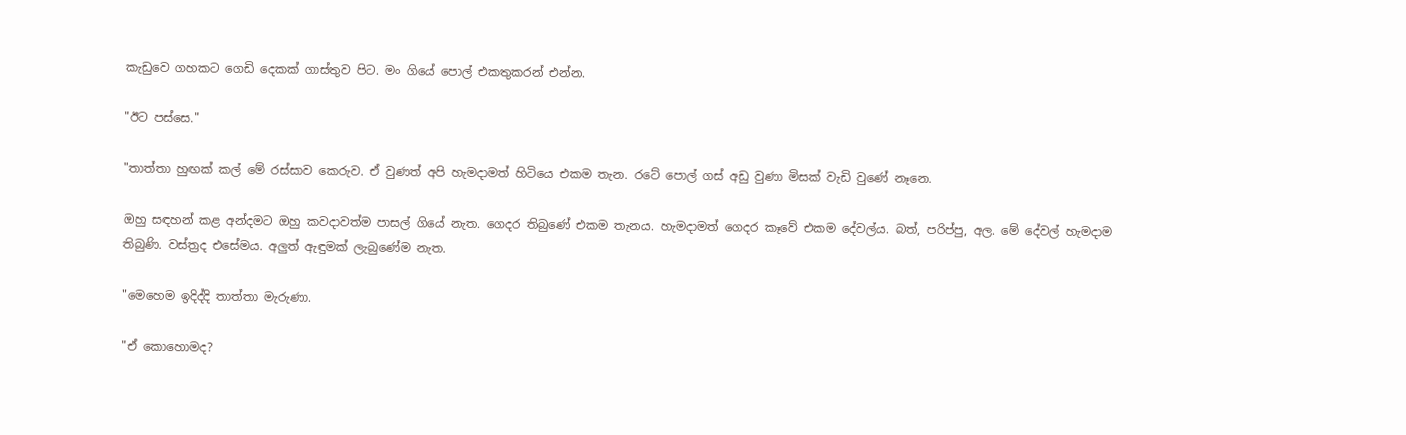කැඩුවෙ ගහකට ගෙඩි දෙකක්‌ ගාස්‌තුව පිට. මං ගියේ පොල් එකතුකරන් එන්න.

"ඊට පස්‌සෙ."

"තාත්තා හුඟක්‌ කල් මේ රස්‌සාව කෙරුව. ඒ වුණත් අපි හැමදාමත් හිටියෙ එකම තැන. රටේ පොල් ගස්‌ අඩු වුණා මිසක්‌ වැඩි වුණේ නෑනෙ.

ඔහු සඳහන් කළ අන්දමට ඔහු කවදාවත්ම පාසල් ගියේ නැත. ගෙදර තිබුණේ එකම තැනය. හැමදාමත් ගෙදර කෑවේ එකම දේවල්ය. බත්, පරිප්පු, අල. මේ දේවල් හැමදාම තිබුණි. වස්‌ත්‍රද එසේමය. අලුත් ඇඳුමක්‌ ලැබුණේම නැත.

"මෙහෙම ඉදිද්දි තාත්තා මැරුණා.

"ඒ කොහොමද?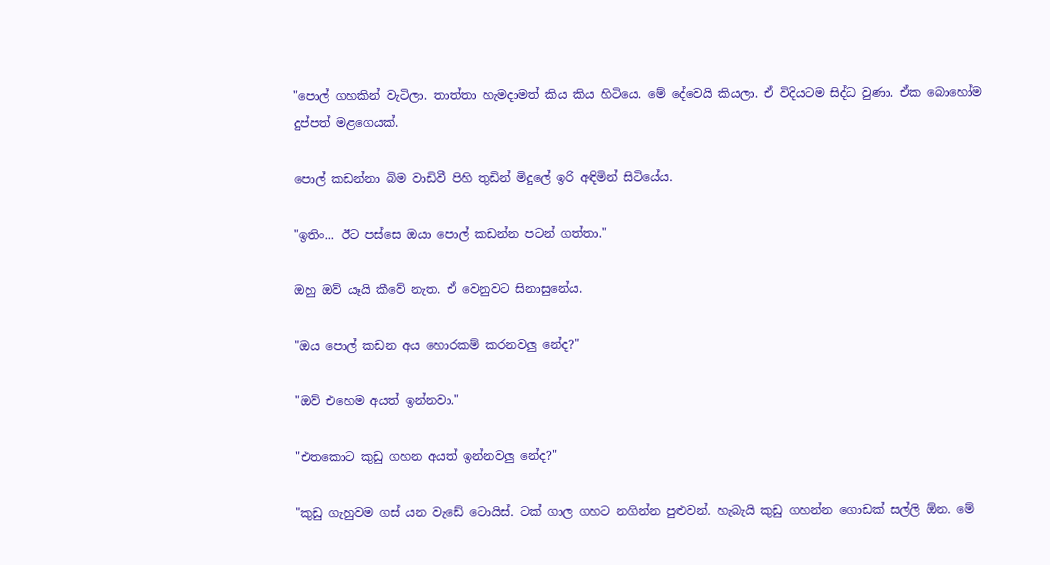"පොල් ගහකින් වැටිලා. තාත්තා හැමදාමත් කිය කිය හිටියෙ. මේ දේවෙයි කියලා. ඒ විදියටම සිද්ධ වුණා. ඒක බොහෝම දුප්පත් මළගෙයක්‌.

පොල් කඩන්නා බිම වාඩිවී පිහි තුඩින් මිදුලේ ඉරි අඳිමින් සිටියේය.

"ඉතිං... ඊට පස්‌සෙ ඔයා පොල් කඩන්න පටන් ගත්තා."

ඔහු ඔව් යෑයි කීවේ නැත. ඒ වෙනුවට සිනාසුනේය.

"ඔය පොල් කඩන අය හොරකම් කරනවලු නේද?"

"ඔව් එහෙම අයත් ඉන්නවා."

"එතකොට කුඩු ගහන අයත් ඉන්නවලු නේද?"

"කුඩු ගැහුවම ගස්‌ යන වැඩේ ටොයිස්‌. ටක්‌ ගාල ගහට නගින්න පුළුවන්. හැබැයි කුඩු ගහන්න ගොඩක්‌ සල්ලි ඕන. මේ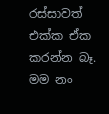රස්‌සාවත් එක්‌ක ඒක කරන්න බෑ. මම නං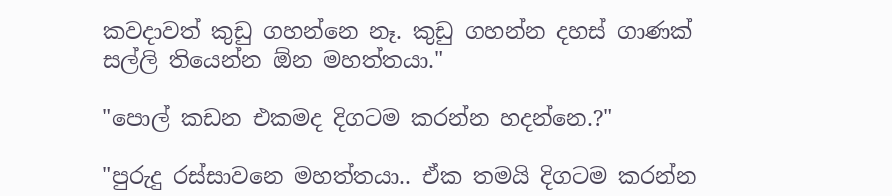කවදාවත් කුඩු ගහන්නෙ නෑ. කුඩු ගහන්න දහස්‌ ගාණක්‌ සල්ලි තියෙන්න ඕන මහත්තයා."

"පොල් කඩන එකමද දිගටම කරන්න හදන්නෙ.?"

"පුරුදු රස්‌සාවනෙ මහත්තයා.. ඒක තමයි දිගටම කරන්න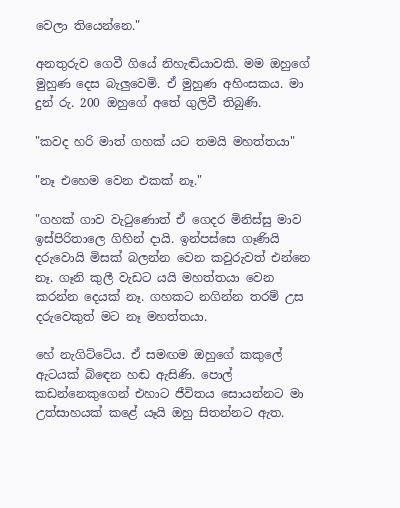වෙලා තියෙන්නෙ."

අනතුරුව ගෙවී ගියේ නිහැඬියාවකි. මම ඔහුගේ මුහුණ දෙස බැලුවෙමි. ඒ මුහුණ අහිංසකය. මා දුන් රු. 200 ඔහුගේ අතේ ගුලිවී තිබුණි.

"කවද හරි මාත් ගහක්‌ යට තමයි මහත්තයා"

"නෑ එහෙම වෙන එකක්‌ නෑ."

"ගහක්‌ ගාව වැටුණොත් ඒ ගෙදර මිනිස්‌සු මාව ඉස්‌පිරිතාලෙ ගිහින් දායි. ඉන්පස්‌සෙ ගෑණියි දරුවොයි මිසක්‌ බලන්න වෙන කවුරුවත් එන්නෙ නෑ. ගෑනි කුලී වැඩට යයි මහත්තයා වෙන කරන්න දෙයක්‌ නෑ. ගහකට නගින්න තරම් උස දරුවෙකුත් මට නෑ මහත්තයා.

හේ නැගිට්‌ටේය. ඒ සමඟම ඔහුගේ කකුලේ ඇටයක්‌ බිඳෙන හඬ ඇසිණි. පොල් කඩන්නෙකුගෙන් එහාට ජීවිතය සොයන්නට මා උත්සාහයක්‌ කළේ යෑයි ඔහු සිතන්නට ඇත.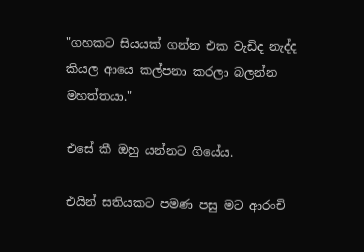"ගහකට සියයක්‌ ගන්න එක වැඩිද නැද්ද කියල ආයෙ කල්පනා කරලා බලන්න මහත්තයා."

එසේ කී ඔහු යන්නට ගියේය.

එයින් සතියකට පමණ පසු මට ආරංචි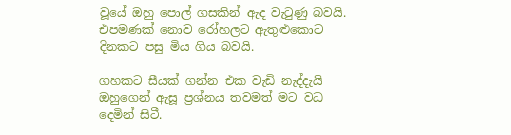වූයේ ඔහු පොල් ගසකින් ඇද වැටුණු බවයි. එපමණක්‌ නොව රෝහලට ඇතුළුකොට දිනකට පසු මිය ගිය බවයි.

ගහකට සීයක්‌ ගන්න එක වැඩි නැද්දැයි ඔහුගෙන් ඇසූ ප්‍රශ්නය තවමත් මට වධ දෙමින් සිටී.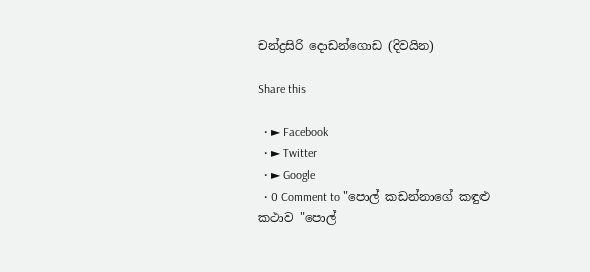චන්ද්‍රසිරි දොඩන්ගොඩ (දිවයින)

Share this

  • ► Facebook
  • ► Twitter
  • ► Google
  • 0 Comment to "පොල් කඩන්නාගේ කඳුළු කථාව "පොල්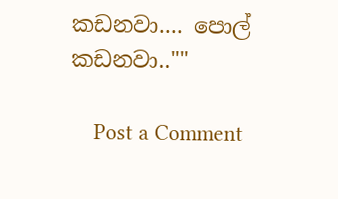කඩනවා.... පොල් කඩනවා..""

    Post a Comment